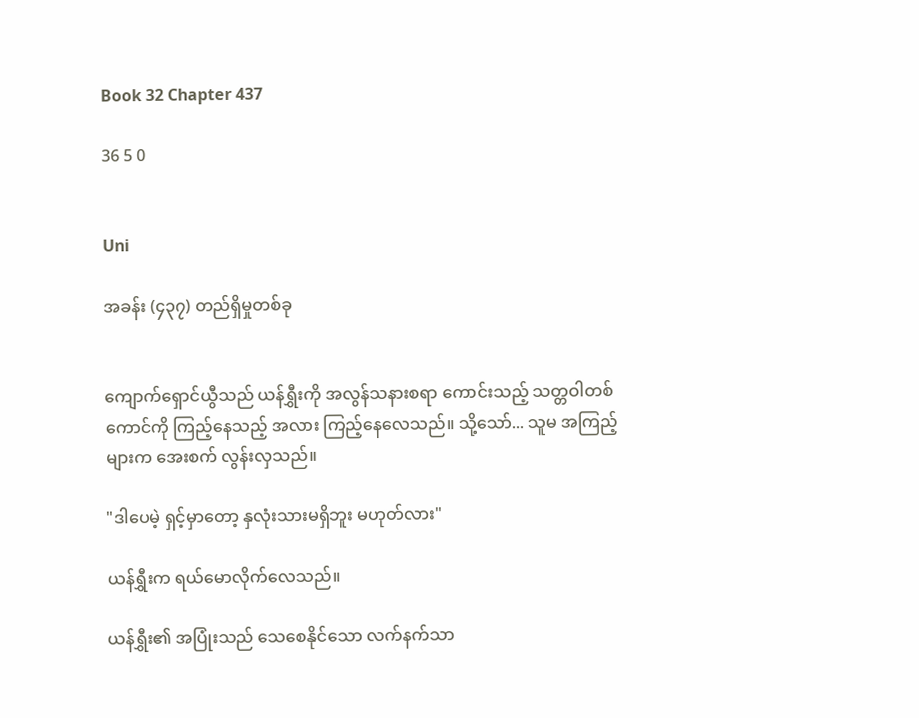Book 32 Chapter 437

36 5 0


Uni

အခန်း (၄၃၇) တည်ရှိမှုတစ်ခု


ကျောက်ရှောင်ယွီသည် ယန်ရွှီးကို အလွန်သနားစရာ ကောင်းသည့် သတ္တဝါတစ်ကောင်ကို ကြည့်နေသည့် အလား ကြည့်နေလေသည်။ သို့သော်... သူမ အကြည့်များက အေးစက် လွန်းလှသည်။

"ဒါပေမဲ့ ရှင့်မှာတော့ နှလုံးသားမရှိဘူး မဟုတ်လား"

ယန်ရွှီးက ရယ်မောလိုက်လေသည်။

ယန်ရွှီး၏ အပြုံးသည် သေစေနိုင်သော လက်နက်သာ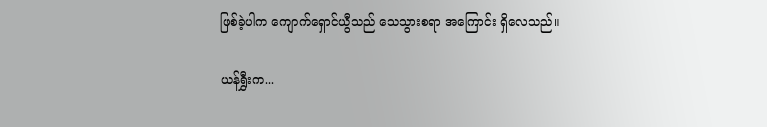ဖြစ်ခဲ့ပါက ကျောက်ရှောင်ယွီသည် သေသွားစရာ အကြောင်း ရှိလေသည်။

ယန်ရွှီးက...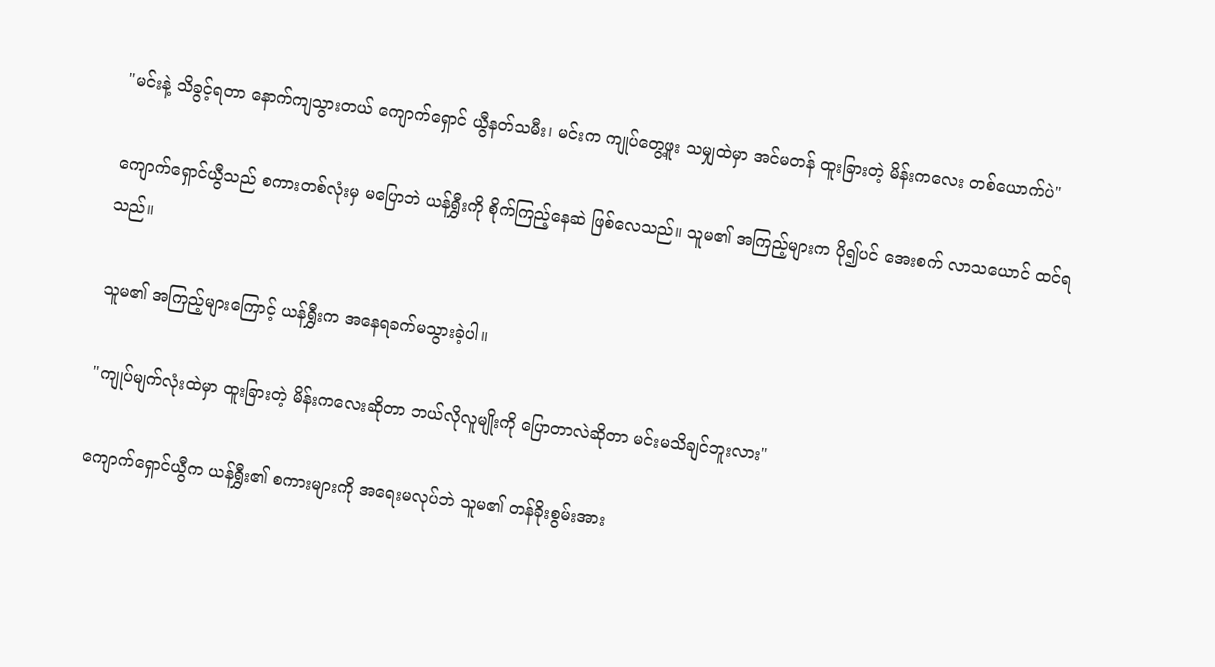"မင်းနဲ့ သိခွင့်ရတာ နောက်ကျသွားတယ် ကျောက်ရှောင် ယွီနတ်သမီး၊ မင်းက ကျုပ်တွေ့ဖူး သမျှထဲမှာ အင်မတန် ထူးခြားတဲ့ မိန်းကလေး တစ်ယောက်ပဲ"

ကျောက်ရှောင်ယွီသည် စကားတစ်လုံးမှ မပြောဘဲ ယန်ရွှီးကို စိုက်ကြည့်နေဆဲ ဖြစ်လေသည်။ သူမ၏ အကြည့်များက ပို၍ပင် အေးစက် လာသယောင် ထင်ရသည်။

သူမ၏ အကြည့်များကြောင့် ယန်ရွှီးက အနေရခက်မသွားခဲ့ပါ။

"ကျုပ်မျက်လုံးထဲမှာ ထူးခြားတဲ့ မိန်းကလေးဆိုတာ ဘယ်လိုလူမျိုးကို ပြောတာလဲဆိုတာ မင်းမသိချင်ဘူးလား"

ကျောက်ရှောင်ယွီက ယန်ရွှီး၏ စကားများကို အရေးမလုပ်ဘဲ သူမ၏ တန်ခိုးစွမ်းအား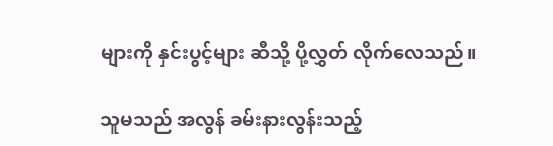များကို နှင်းပွင့်များ ဆီသို့ ပို့လွှတ် လိုက်လေသည်။

သူမသည် အလွန် ခမ်းနားလွန်းသည့်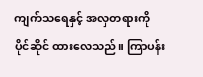ကျက်သရေနှင့် အလှတရားကို ပိုင်ဆိုင် ထားလေသည်။ ကြာပန်း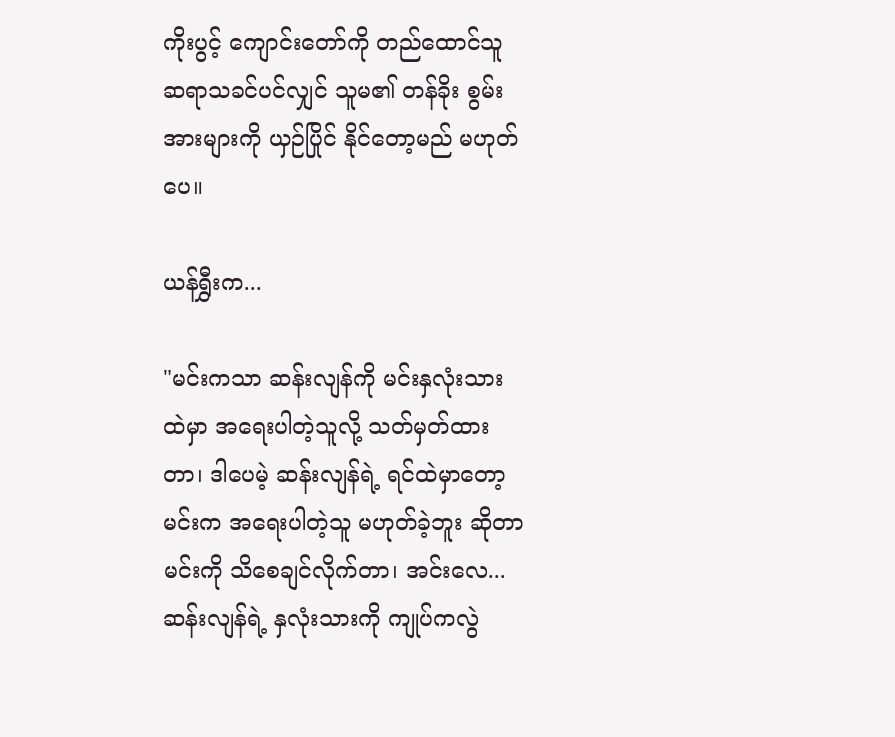ကိုးပွင့် ကျောင်းတော်ကို တည်ထောင်သူ ဆရာသခင်ပင်လျှင် သူမ၏ တန်ခိုး စွမ်းအားများကို ယှဉ်ပြိုင် နိုင်တော့မည် မဟုတ်ပေ။

ယန်ရွှီးက...

"မင်းကသာ ဆန်းလျန်ကို မင်းနှလုံးသားထဲမှာ အရေးပါတဲ့သူလို့ သတ်မှတ်ထားတာ၊ ဒါပေမဲ့ ဆန်းလျန်ရဲ့ ရင်ထဲမှာတော့ မင်းက အရေးပါတဲ့သူ မဟုတ်ခဲ့ဘူး ဆိုတာ မင်းကို သိစေချင်လိုက်တာ၊ အင်းလေ... ဆန်းလျန်ရဲ့ နှလုံးသားကို ကျုပ်ကလွဲ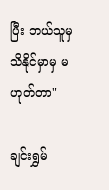ပြီး ဘယ်သူမှ သိနိုင်မှာမှ မဟုတ်တာ"

ချင်းရွှမ်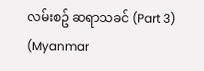လမ်းစဥ် ဆရာသခင် (Part 3) (Myanmar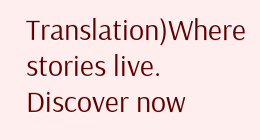Translation)Where stories live. Discover now